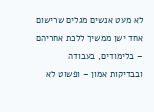לא מעט אנשים מגלים שרישום אחד ישן ממשיך ללכת אחריהם – בלימודים, בעבודה ובבדיקות אמון – ופשוט לא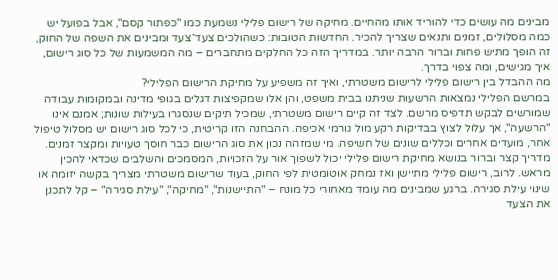מבינים מה עושים כדי להוריד אותו מהחיים. מחיקה של רישום פלילי נשמעת כמו "כפתור קסם", אבל בפועל יש כמה מסלולים, זמנים ותנאים שצריך להכיר. החדשות הטובות: כשהולכים צעד־צעד ומבינים את השפה של החוק, זה הופך מתיש פחות וברור הרבה יותר. במדריך הזה כל החלקים מתחברים – מה המשמעות של כל סוג רישום, איך מגישים, ומה צפוי בדרך.
מה ההבדל בין רישום פלילי לרישום משטרתי, ואיך זה משפיע על מחיקת הרישום הפלילי?
במרשם הפלילי נמצאות הרשעות שניתנו בבית משפט, והן אלו שמקפיצות דגלים בגופי מדינה ובמקומות עבודה שמורשים לבקש תדפיס מרשם. לצד זה קיים רישום משטרתי, שמכיל תיקים שנסגרו בעילות שונות; אמנם אינו "הרשעה", אך עלול לצוץ בבדיקות רקע מול גורמי אכיפה. ההבחנה הזו קריטית, כי לכל סוג רישום יש מסלול טיפול אחר, מועדים אחרים וכללים שונים של חשיפה. מי שמזהה נכון את סוג הרישום כבר חוסך טעויות ומקצר זמנים.
מדריך קצר וברור בנושא מחיקת רישום פלילי יכול לשפוך אור על הזכויות, המסמכים והשלבים שכדאי להכין מראש. לרוב, רישום פלילי מתיישן ואז נמחק אוטומטית לפי החוק, בעוד שרישום משטרתי מצריך בקשה יזומה או שינוי עילת סגירה. ברגע שמבינים מה עומד מאחורי כל מונח – "התיישנות", "מחיקה", "עילת סגירה" – קל לתכנן את הצעד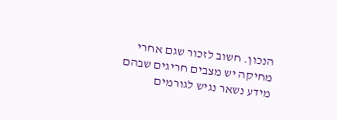הנכון. חשוב לזכור שגם אחרי מחיקה יש מצבים חריגים שבהם מידע נשאר נגיש לגורמים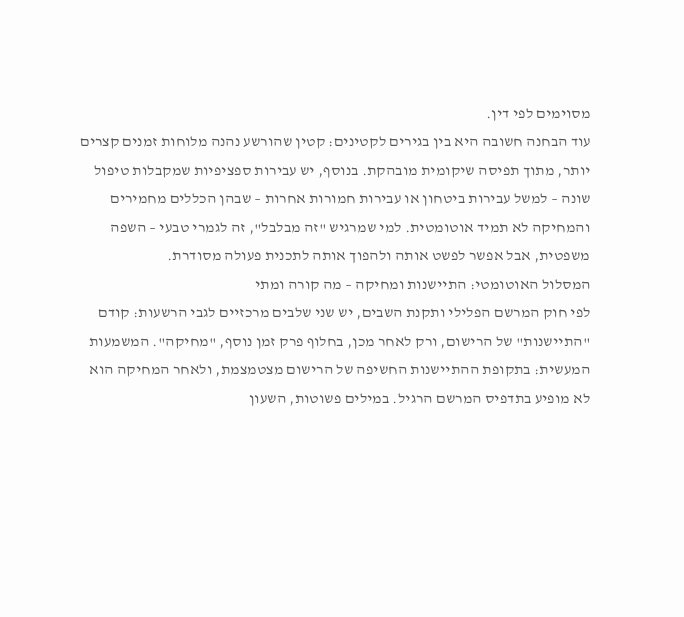מסוימים לפי דין.
עוד הבחנה חשובה היא בין בגירים לקטינים: קטין שהורשע נהנה מלוחות זמנים קצרים יותר, מתוך תפיסה שיקומית מובהקת. בנוסף, יש עבירות ספציפיות שמקבלות טיפול שונה – למשל עבירות ביטחון או עבירות חמורות אחרות – שבהן הכללים מחמירים והמחיקה לא תמיד אוטומטית. למי שמרגיש "זה מבלבל", זה לגמרי טבעי – השפה משפטית, אבל אפשר לפשט אותה ולהפוך אותה לתכנית פעולה מסודרת.
המסלול האוטומטי: התיישנות ומחיקה – מה קורה ומתי
לפי חוק המרשם הפלילי ותקנת השבים, יש שני שלבים מרכזיים לגבי הרשעות: קודם "התיישנות" של הרישום, ורק לאחר מכן, בחלוף פרק זמן נוסף, "מחיקה". המשמעות המעשית: בתקופת ההתיישנות החשיפה של הרישום מצטמצמת, ולאחר המחיקה הוא לא מופיע בתדפיס המרשם הרגיל. במילים פשוטות, השעון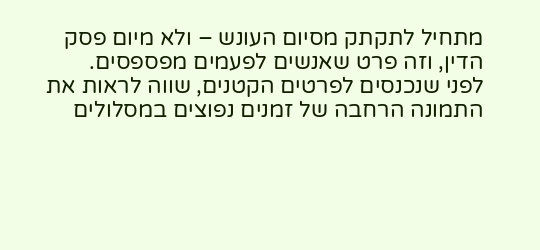מתחיל לתקתק מסיום העונש – ולא מיום פסק הדין, וזה פרט שאנשים לפעמים מפספסים.
לפני שנכנסים לפרטים הקטנים, שווה לראות את התמונה הרחבה של זמנים נפוצים במסלולים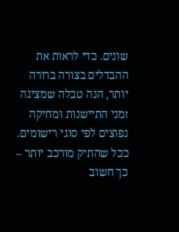שונים. כדי לראות את ההבדלים בצורה ברורה יותר, הנה טבלה שמציגה זמני התיישנות ומחיקה נפוצים לפי סוגי רישומים. ככל שהתיק מורכב יותר – כך חשוב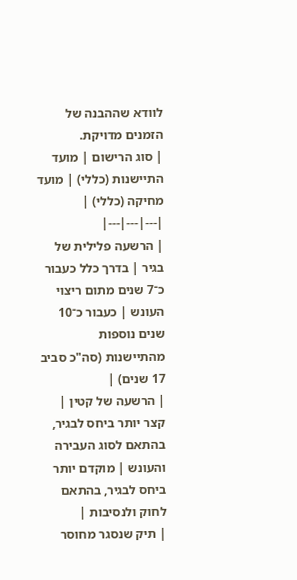לוודא שההבנה של הזמנים מדויקת.
| סוג הרישום | מועד התיישנות (כללי) | מועד מחיקה (כללי) |
|---|---|---|
| הרשעה פלילית של בגיר | בדרך כלל כעבור כ־7 שנים מתום ריצוי העונש | כעבור כ־10 שנים נוספות מהתיישנות (סה"כ סביב 17 שנים) |
| הרשעה של קטין | קצר יותר ביחס לבגיר, בהתאם לסוג העבירה והעונש | מוקדם יותר ביחס לבגיר, בהתאם לחוק ולנסיבות |
| תיק שנסגר מחוסר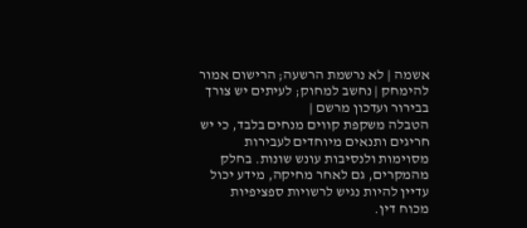אשמה | לא נרשמת הרשעה; הרישום אמור להימחק | נחשב למחוק; לעיתים יש צורך בבירור ועדכון מרשם |
הטבלה משקפת קווים מנחים בלבד, כי יש חריגים ותנאים מיוחדים לעבירות מסוימות ולנסיבות עונש שונות. בחלק מהמקרים, גם לאחר מחיקה, מידע יכול עדיין להיות נגיש לרשויות ספציפיות מכוח דין.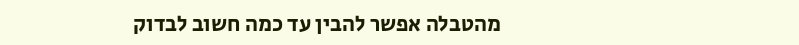מהטבלה אפשר להבין עד כמה חשוב לבדוק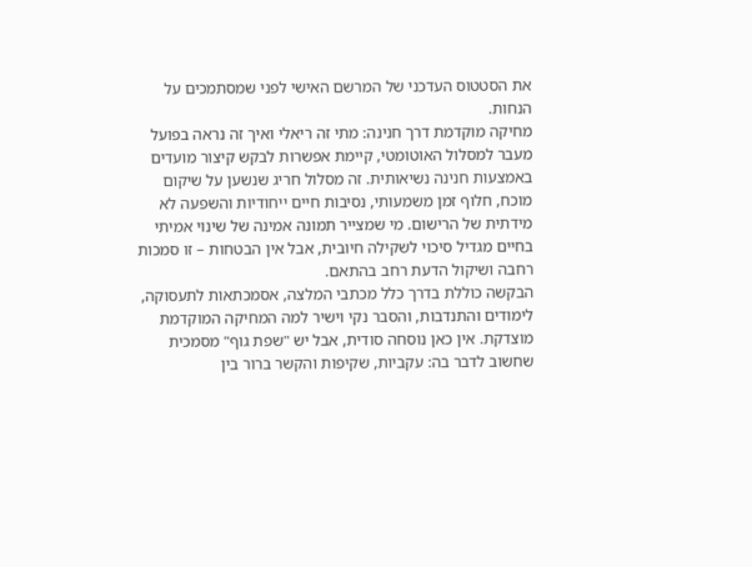את הסטטוס העדכני של המרשם האישי לפני שמסתמכים על הנחות.
מחיקה מוקדמת דרך חנינה: מתי זה ריאלי ואיך זה נראה בפועל
מעבר למסלול האוטומטי, קיימת אפשרות לבקש קיצור מועדים באמצעות חנינה נשיאותית. זה מסלול חריג שנשען על שיקום מוכח, חלוף זמן משמעותי, נסיבות חיים ייחודיות והשפעה לא מידתית של הרישום. מי שמצייר תמונה אמינה של שינוי אמיתי בחיים מגדיל סיכוי לשקילה חיובית, אבל אין הבטחות – זו סמכות רחבה ושיקול הדעת רחב בהתאם.
הבקשה כוללת בדרך כלל מכתבי המלצה, אסמכתאות לתעסוקה, לימודים והתנדבות, והסבר נקי וישיר למה המחיקה המוקדמת מוצדקת. אין כאן נוסחה סודית, אבל יש "שפת גוף" מסמכית שחשוב לדבר בה: עקביות, שקיפות והקשר ברור בין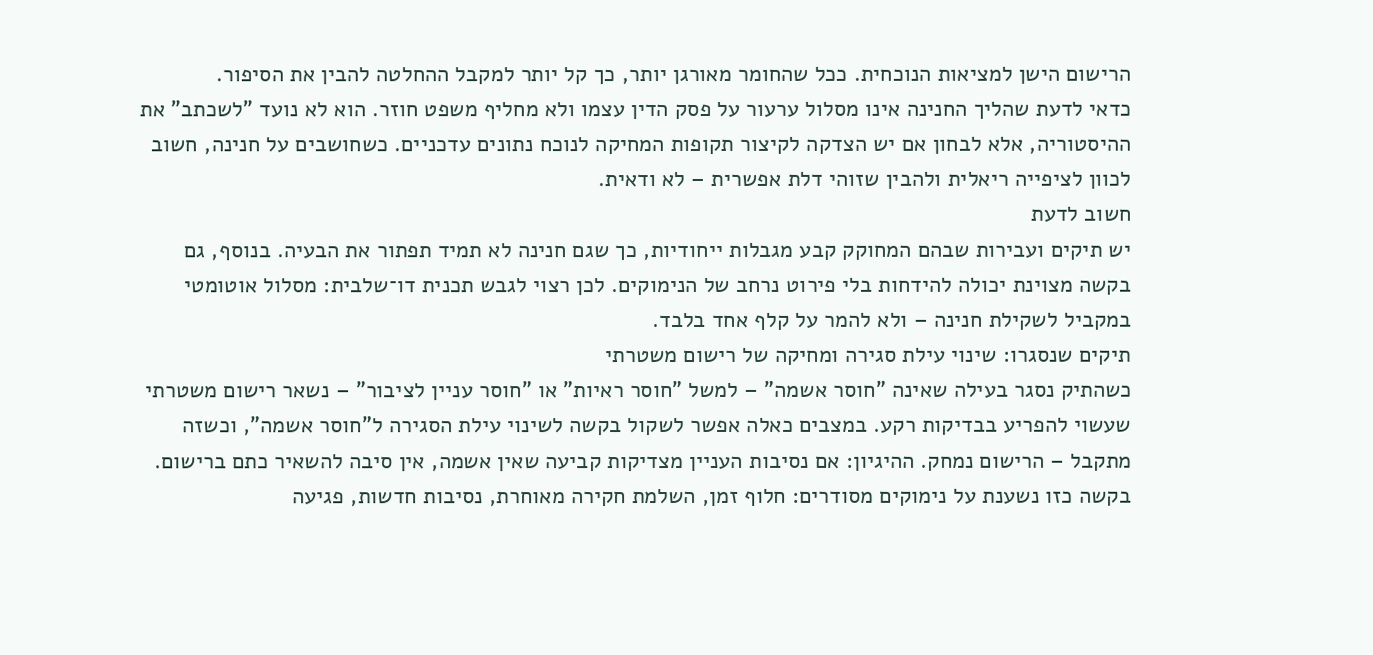הרישום הישן למציאות הנוכחית. ככל שהחומר מאורגן יותר, כך קל יותר למקבל ההחלטה להבין את הסיפור.
כדאי לדעת שהליך החנינה אינו מסלול ערעור על פסק הדין עצמו ולא מחליף משפט חוזר. הוא לא נועד "לשכתב" את ההיסטוריה, אלא לבחון אם יש הצדקה לקיצור תקופות המחיקה לנוכח נתונים עדכניים. כשחושבים על חנינה, חשוב לכוון לציפייה ריאלית ולהבין שזוהי דלת אפשרית – לא ודאית.
חשוב לדעת
יש תיקים ועבירות שבהם המחוקק קבע מגבלות ייחודיות, כך שגם חנינה לא תמיד תפתור את הבעיה. בנוסף, גם בקשה מצוינת יכולה להידחות בלי פירוט נרחב של הנימוקים. לכן רצוי לגבש תכנית דו־שלבית: מסלול אוטומטי במקביל לשקילת חנינה – ולא להמר על קלף אחד בלבד.
תיקים שנסגרו: שינוי עילת סגירה ומחיקה של רישום משטרתי
כשהתיק נסגר בעילה שאינה "חוסר אשמה" – למשל "חוסר ראיות" או "חוסר עניין לציבור" – נשאר רישום משטרתי שעשוי להפריע בבדיקות רקע. במצבים כאלה אפשר לשקול בקשה לשינוי עילת הסגירה ל"חוסר אשמה", וכשזה מתקבל – הרישום נמחק. ההיגיון: אם נסיבות העניין מצדיקות קביעה שאין אשמה, אין סיבה להשאיר כתם ברישום.
בקשה כזו נשענת על נימוקים מסודרים: חלוף זמן, השלמת חקירה מאוחרת, נסיבות חדשות, פגיעה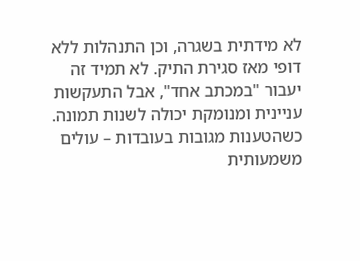לא מידתית בשגרה, וכן התנהלות ללא דופי מאז סגירת התיק. לא תמיד זה יעבור "במכתב אחד", אבל התעקשות עניינית ומנומקת יכולה לשנות תמונה. כשהטענות מגובות בעובדות – עולים משמעותית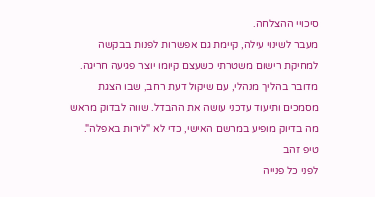סיכויי ההצלחה.
מעבר לשינוי עילה, קיימת גם אפשרות לפנות בבקשה למחיקת רישום משטרתי כשעצם קיומו יוצר פגיעה חריגה. מדובר בהליך מנהלי, עם שיקול דעת רחב, שבו הצגת מסמכים ותיעוד עדכני עושה את ההבדל. שווה לבדוק מראש מה בדיוק מופיע במרשם האישי, כדי לא "לירות באפלה".
טיפ זהב
לפני כל פנייה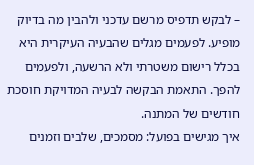– לבקש תדפיס מרשם עדכני ולהבין מה בדיוק מופיע. לפעמים מגלים שהבעיה העיקרית היא בכלל רישום משטרתי ולא הרשעה, ולפעמים להפך. התאמת הבקשה לבעיה המדויקת חוסכת חודשים של המתנה.
איך מגישים בפועל: מסמכים, שלבים וזמנים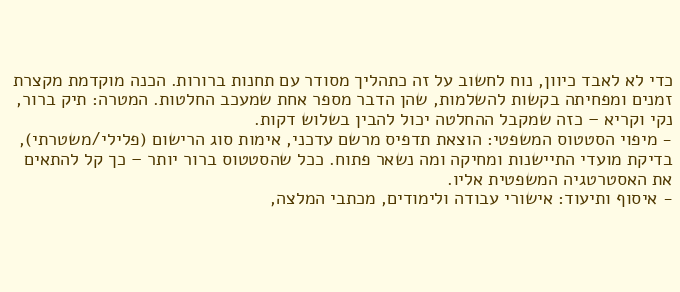כדי לא לאבד כיוון, נוח לחשוב על זה כתהליך מסודר עם תחנות ברורות. הכנה מוקדמת מקצרת זמנים ומפחיתה בקשות להשלמות, שהן הדבר מספר אחת שמעכב החלטות. המטרה: תיק ברור, נקי וקריא – כזה שמקבל ההחלטה יכול להבין בשלוש דקות.
- מיפוי הסטטוס המשפטי: הוצאת תדפיס מרשם עדכני, אימות סוג הרישום (פלילי/משטרתי), בדיקת מועדי התיישנות ומחיקה ומה נשאר פתוח. ככל שהסטטוס ברור יותר – כך קל להתאים את האסטרטגיה המשפטית אליו.
- איסוף ותיעוד: אישורי עבודה ולימודים, מכתבי המלצה,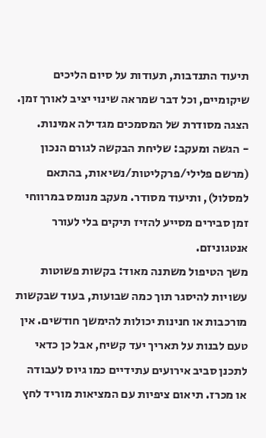תיעוד התנדבות, תעודות על סיום הליכים שיקומיים, וכל דבר שמראה שינוי יציב לאורך זמן. הצגה מסודרת של המסמכים מגדילה אמינות.
- הגשה ומעקב: שליחת הבקשה לגורם הנכון (מרשם פלילי/פרקליטות/נשיאות, בהתאם למסלול), ותיעוד מסודר. מעקב מנומס במרווחי זמן סבירים מסייע להזיז תיקים בלי לעורר אנטגוניזם.
משך הטיפול משתנה מאוד: בקשות פשוטות עשויות להיסגר תוך כמה שבועות, בעוד שבקשות מורכבות או חנינות יכולות להימשך חודשים. אין טעם לבנות על תאריך יעד קשיח, אבל כן כדאי לתכנן סביב אירועים עתידיים כמו גיוס לעבודה או מכרז. תיאום ציפיות עם המציאות מוריד לחץ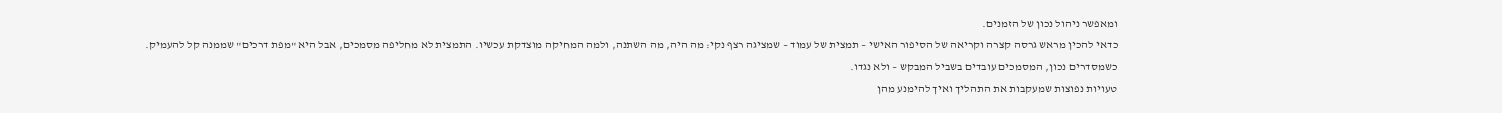ומאפשר ניהול נכון של הזמנים.
כדאי להכין מראש גרסה קצרה וקריאה של הסיפור האישי – תמצית של עמוד – שמציגה רצף נקי: מה היה, מה השתנה, ולמה המחיקה מוצדקת עכשיו. התמצית לא מחליפה מסמכים, אבל היא "מפת דרכים" שממנה קל להעמיק. כשמסדרים נכון, המסמכים עובדים בשביל המבקש – ולא נגדו.
טעויות נפוצות שמעקבות את התהליך ואיך להימנע מהן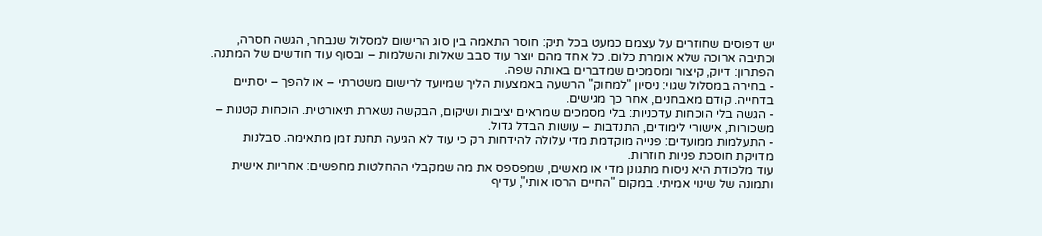יש דפוסים שחוזרים על עצמם כמעט בכל תיק: חוסר התאמה בין סוג הרישום למסלול שנבחר, הגשה חסרה, וכתיבה ארוכה שלא אומרת כלום. כל אחד מהם יוצר עוד סבב שאלות והשלמות – ובסוף עוד חודשים של המתנה. הפתרון: דיוק, קיצור ומסמכים שמדברים באותה שפה.
- בחירה במסלול שגוי: ניסיון "למחוק" הרשעה באמצעות הליך שמיועד לרישום משטרתי – או להפך – יסתיים בדחייה. קודם מאבחנים, אחר כך מגישים.
- הגשה בלי הוכחות עדכניות: בלי מסמכים שמראים יציבות ושיקום, הבקשה נשארת תיאורטית. הוכחות קטנות – משכורות, אישורי לימודים, התנדבות – עושות הבדל גדול.
- התעלמות ממועדים: פנייה מוקדמת מדי עלולה להידחות רק כי עוד לא הגיעה תחנת זמן מתאימה. סבלנות מדויקת חוסכת פניות חוזרות.
עוד מלכודת היא ניסוח מתגונן מדי או מאשים, שמפספס את מה שמקבלי ההחלטות מחפשים: אחריות אישית ותמונה של שינוי אמיתי. במקום "החיים הרסו אותי", עדיף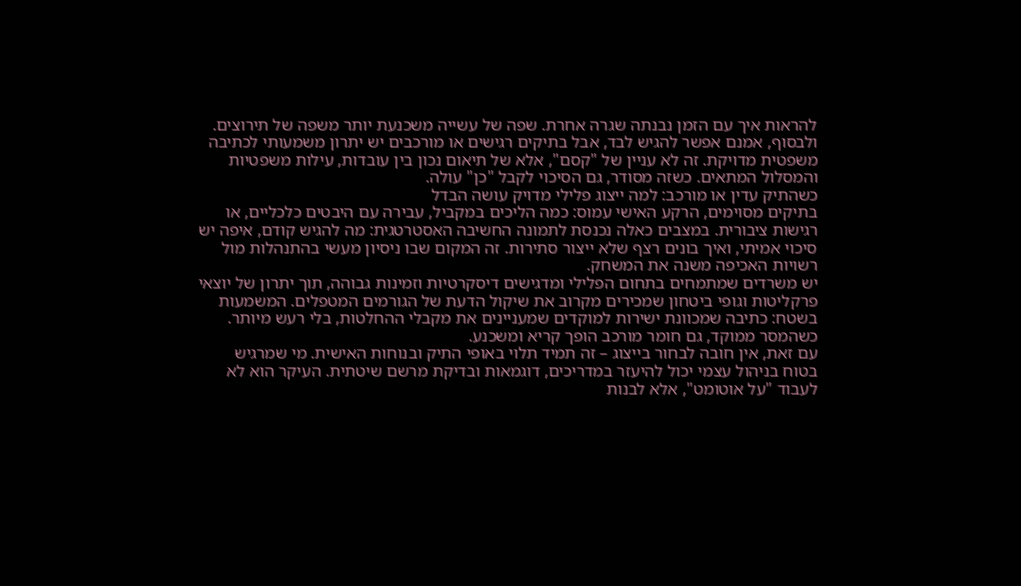להראות איך עם הזמן נבנתה שגרה אחרת. שפה של עשייה משכנעת יותר משפה של תירוצים.
ולבסוף, אמנם אפשר להגיש לבד, אבל בתיקים רגישים או מורכבים יש יתרון משמעותי לכתיבה משפטית מדויקת. זה לא עניין של "קסם", אלא של תיאום נכון בין עובדות, עילות משפטיות והמסלול המתאים. כשזה מסודר, גם הסיכוי לקבל "כן" עולה.
כשהתיק עדין או מורכב: למה ייצוג פלילי מדויק עושה הבדל
בתיקים מסוימים, הרקע האישי עמוס: כמה הליכים במקביל, עבירה עם היבטים כלכליים, או רגישות ציבורית. במצבים כאלה נכנסת לתמונה החשיבה האסטרטגית: מה להגיש קודם, איפה יש סיכוי אמיתי, ואיך בונים רצף שלא ייצור סתירות. זה המקום שבו ניסיון מעשי בהתנהלות מול רשויות האכיפה משנה את המשחק.
יש משרדים שמתמחים בתחום הפלילי ומדגישים דיסקרטיות וזמינות גבוהה, תוך יתרון של יוצאי פרקליטות וגופי ביטחון שמכירים מקרוב את שיקול הדעת של הגורמים המטפלים. המשמעות בשטח: כתיבה שמכוונת ישירות למוקדים שמעניינים את מקבלי ההחלטות, בלי רעש מיותר. כשהמסר ממוקד, גם חומר מורכב הופך קריא ומשכנע.
עם זאת, אין חובה לבחור בייצוג – זה תמיד תלוי באופי התיק ובנוחות האישית. מי שמרגיש בטוח בניהול עצמי יכול להיעזר במדריכים, דוגמאות ובדיקת מרשם שיטתית. העיקר הוא לא לעבוד "על אוטומט", אלא לבנות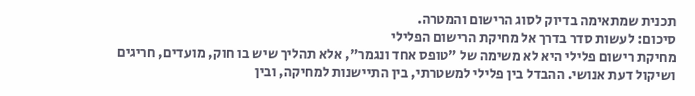תכנית שמתאימה בדיוק לסוג הרישום והמטרה.
סיכום: לעשות סדר בדרך אל מחיקת הרישום הפלילי
מחיקת רישום פלילי היא לא משימה של "טופס אחד ונגמר", אלא תהליך שיש בו חוק, מועדים, חריגים ושיקול דעת אנושי. ההבדל בין פלילי למשטרתי, בין התיישנות למחיקה, ובין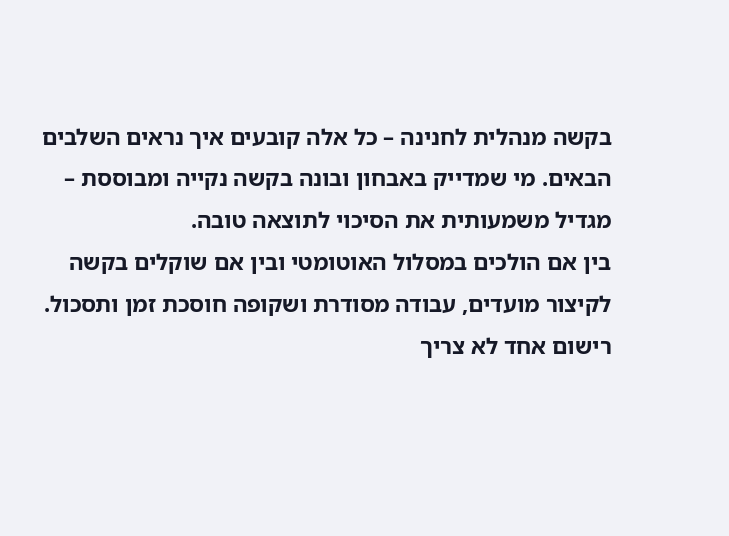בקשה מנהלית לחנינה – כל אלה קובעים איך נראים השלבים הבאים. מי שמדייק באבחון ובונה בקשה נקייה ומבוססת – מגדיל משמעותית את הסיכוי לתוצאה טובה.
בין אם הולכים במסלול האוטומטי ובין אם שוקלים בקשה לקיצור מועדים, עבודה מסודרת ושקופה חוסכת זמן ותסכול. רישום אחד לא צריך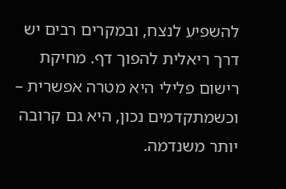להשפיע לנצח, ובמקרים רבים יש דרך ריאלית להפוך דף. מחיקת רישום פלילי היא מטרה אפשרית – וכשמתקדמים נכון, היא גם קרובה יותר משנדמה.